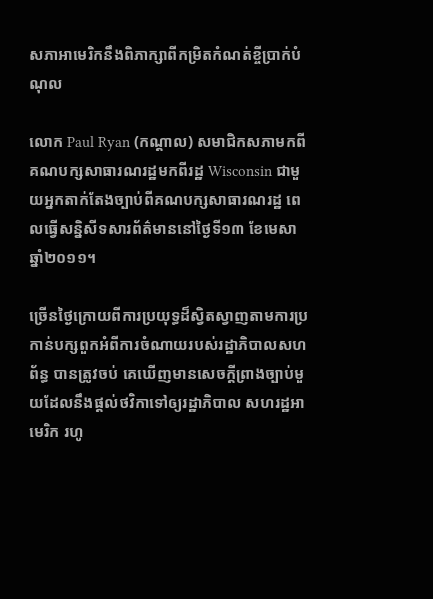សភាអាមេរិកនឹងពិភាក្សាពីកម្រិតកំណត់ខ្ចីប្រាក់បំណុល

លោក Paul Ryan (កណ្ដាល) សមាជិកសភាមកពីគណបក្សសាធារណរដ្ឋមកពីរដ្ឋ Wisconsin ជាមួយអ្នកតាក់តែងច្បាប់ពីគណបក្សសាធារណរដ្ឋ ពេលធ្វើសន្និសីទសារព័ត៌មាននៅថ្ងៃទី១៣ ខែមេសា ឆ្នាំ២០១១។

ច្រើនថ្ងៃក្រោយពីការប្រយុទ្ធដ៏ស្វិតស្វាញតាមការប្រកាន់បក្សពួកអំពីការចំណាយរបស់រដ្ឋាភិបាលសហព័ន្ធ បានត្រូវចប់ គេឃើញមានសេចក្ដីព្រាងច្បាប់មួយដែលនឹងផ្ដល់ថវិកាទៅឲ្យរដ្ឋាភិបាល សហរដ្ឋអាមេរិក រហូ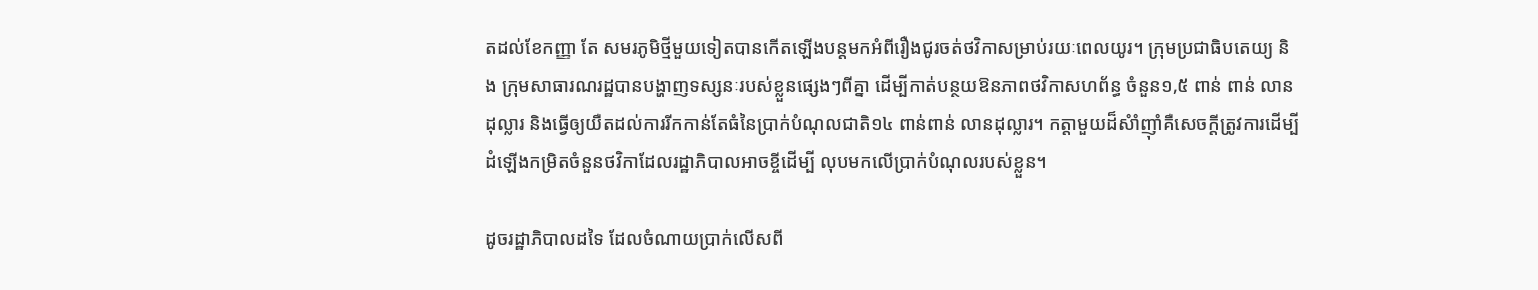តដល់ខែកញ្ញា តែ សមរភូមិថ្មីមួយទៀតបានកើតឡើងបន្ដមកអំពីរឿងជូរចត់ថវិកាសម្រាប់រយៈពេលយូរ។ ក្រុមប្រជាធិបតេយ្យ និង ក្រុមសាធារណរដ្ឋបានបង្ហាញទស្សនៈរបស់ខ្លួនផ្សេងៗពីគ្នា ដើម្បីកាត់បន្ថយឱនភាពថវិកាសហព័ន្ធ ចំនួន១,៥ ពាន់ ពាន់ លានដុល្លារ និងធ្វើឲ្យយឺតដល់ការរីកកាន់តែធំនៃប្រាក់បំណុលជាតិ១៤ ពាន់ពាន់ លានដុល្លារ។ កត្ដាមួយដ៏សំាំញ៉ាំគឺសេចក្ដីត្រូវការដើម្បីដំឡើងកម្រិតចំនួនថវិកាដែលរដ្ឋាភិបាលអាចខ្ចីដើម្បី លុបមកលើប្រាក់បំណុលរបស់ខ្លួន។

ដូចរដ្ឋាភិបាលដទៃ ដែលចំណាយប្រាក់លើសពី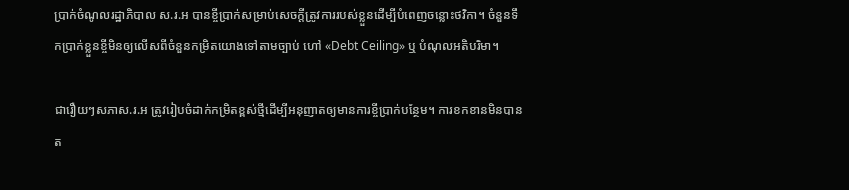ប្រាក់ចំណូលរដ្ឋាភិបាល ស.រ.អ បានខ្ចីប្រាក់សម្រាប់សេចក្ដីត្រូវការរបស់ខ្លួនដើម្បីបំពេញចន្លោះថវិកា។ ចំនួនទឹកប្រាក់ខ្លួនខ្ចីមិនឲ្យលើសពីចំនួនកម្រិតយោងទៅតាមច្បាប់ ហៅ «Debt Ceiling» ឬ បំណុលអតិបរិមា។

ជារឿយៗសភាស.រ.អ ត្រូវរៀបចំដាក់កម្រិតខ្ពស់ថ្មីដើម្បីអនុញាតឲ្យមានការខ្ចីប្រាក់បន្ថែម។ ការខកខានមិនបានត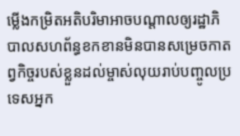ម្លើងកម្រិតអតិបរិមាអាចបណ្ដាលឲ្យរដ្ឋាភិបាលសហព័ន្ធខកខានមិនបានសម្រេចកាតព្វកិច្ចរបស់ខ្លួនដល់ម្ចាស់លុយរាប់បញ្ចូលប្រទេសអ្នក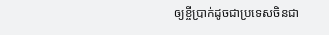ឲ្យខ្ចីប្រាក់ដូចជាប្រទេសចិនជា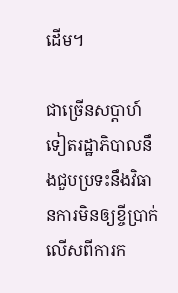ដើម។

ជាច្រើនសប្ដាហ៍ទៀតរដ្ឋាភិបាលនឹងជួបប្រទះនឹងវិធានការមិនឲ្យខ្ចីប្រាក់លើសពីការក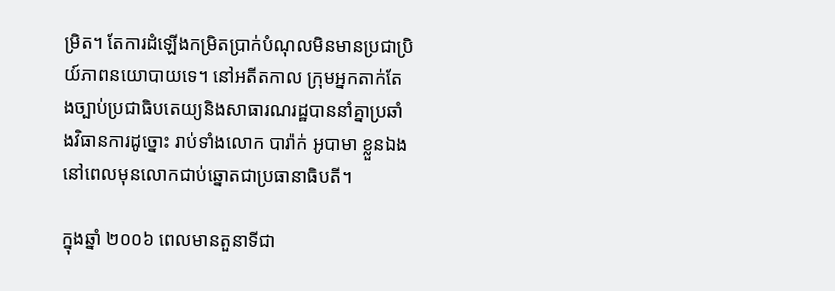ម្រិត។ តែការដំឡើងកម្រិតប្រាក់បំណុលមិនមានប្រជាប្រិយ៍ភាពនយោបាយទេ។ នៅអតីតកាល ក្រុមអ្នកតាក់តែងច្បាប់ប្រជាធិបតេយ្យនិងសាធារណរដ្ឋបាននាំគ្នាប្រឆាំងវិធានការដូច្នោះ រាប់ទាំងលោក បារ៉ាក់ អូបាមា ខ្លួនឯងនៅពេលមុនលោកជាប់ឆ្នោតជាប្រធានាធិបតី។

ក្នុងឆ្នាំ ២០០៦ ពេលមានតួនាទីជា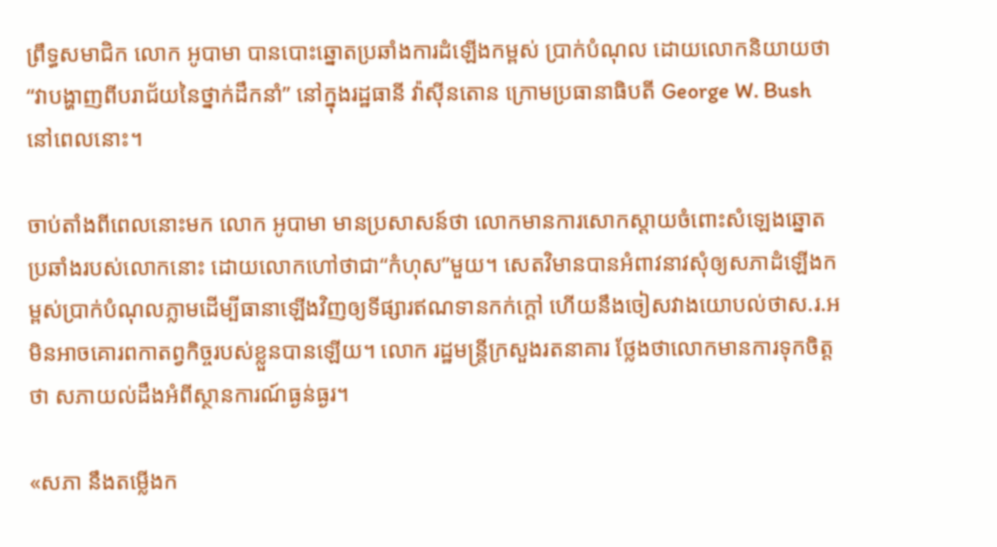ព្រឹទ្ធសមាជិក លោក អូបាមា បានបោះឆ្នោតប្រឆាំងការដំឡើងកម្ពស់ ប្រាក់បំណុល ដោយលោកនិយាយថា “វាបង្ហាញពីបរាជ័យនៃថ្នាក់ដឹកនាំ” នៅក្នុងរដ្ឋធានី វ៉ាស៊ីនតោន ក្រោមប្រធានាធិបតី George W. Bush នៅពេលនោះ។

ចាប់តាំងពីពេលនោះមក លោក អូបាមា មានប្រសាសន៍ថា លោកមានការសោកស្ដាយចំពោះសំឡេងឆ្នោតប្រឆាំងរបស់លោកនោះ ដោយលោកហៅថាជា“កំហុស”មួយ។ សេតវិមានបានអំពាវនាវសុំឲ្យសភាដំឡើងកម្ពស់ប្រាក់បំណុលភ្លាមដើម្បីធានាឡើងវិញឲ្យទីផ្សារឥណទានកក់ក្ដៅ ហើយនឹងចៀសវាងយោបល់ថាស.រ.អ មិនអាចគោរពកាតព្វកិច្ចរបស់ខ្លួនបានឡើយ។ លោក រដ្ឋមន្ដ្រីក្រសួងរតនាគារ ថ្លែងថាលោកមានការទុកចិត្ដថា សភាយល់ដឹងអំពីស្ថានការណ៍ធ្ងន់ធ្ងរ។

«សភា នឹងតម្លើងក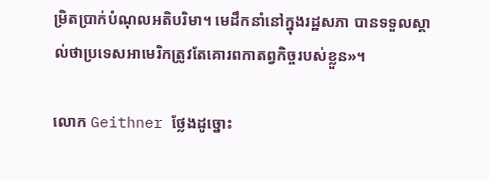ម្រិតប្រាក់បំណុលអតិបរិមា។ មេដឹកនាំនៅក្នុងរដ្ឋសភា បានទទួលស្គាល់ថាប្រទេសអាមេរិកត្រូវតែគោរពកាតព្វកិច្ចរបស់ខ្លួន»។

លោក Geithner ថ្លែងដូច្នោះ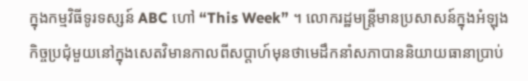ក្នុងកម្មវិធីទូរទស្សន៍ ABC ហៅ “This Week” ។ លោករដ្ឋមន្ដ្រីមានប្រសាសន៍ក្នុងអំឡុងកិច្ចប្រជុំមួយនៅក្នុងសេតវិមានកាលពីសប្ដាហ៍មុនថាមេដឹកនាំសភាបាននិយាយធានាប្រាប់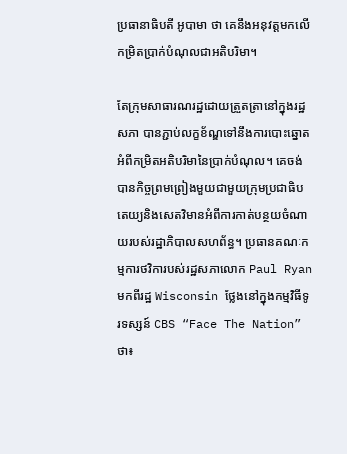ប្រធានាធិបតី អូបាមា ថា គេនឹងអនុវត្ដមកលើកម្រិតប្រាក់បំណុលជាអតិបរិមា។

តែក្រុមសាធារណរដ្ឋដោយត្រួតត្រានៅក្នុងរដ្ឋសភា បានភ្ជាប់លក្ខខ័ណ្ឌទៅនឹងការបោះឆ្នោតអំពីកម្រិតអតិបរិមានៃប្រាក់បំណុល។ គេចង់បានកិច្ចព្រមព្រៀងមួយជាមួយក្រុមប្រជាធិបតេយ្យនិងសេតវិមានអំពីការកាត់បន្ថយចំណាយរបស់រដ្ឋាភិបាលសហព័ន្ធ។ ប្រធានគណៈកម្មការថវិការបស់រដ្ឋសភាលោក Paul Ryan មកពីរដ្ឋ Wisconsin ថ្លែងនៅក្នុងកម្មវិធីទូរទស្សន៍ CBS “Face The Nation” ថា៖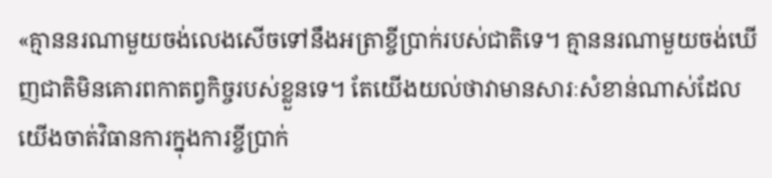«គ្មាននរណាមួយចង់លេងសើចទៅនឹងអត្រាខ្ចីប្រាក់របស់ជាតិទេ។ គ្មាននរណាមួយចង់ឃើញជាតិមិនគោរពកាតព្វកិច្ចរបស់ខ្លួនទេ។ តែយើងយល់ថាវាមានសារៈសំខាន់ណាស់ដែលយើងចាត់វិធានការក្នុងការខ្ចីប្រាក់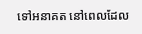ទៅអនាគត នៅពេលដែល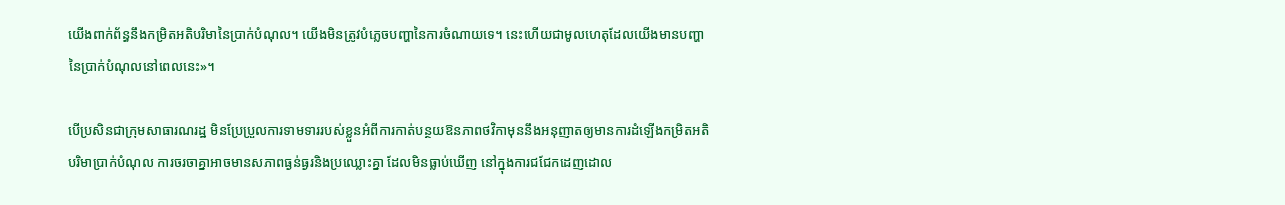យើងពាក់ព័ន្ធនឹងកម្រិតអតិបរិមានៃប្រាក់បំណុល។ យើងមិនត្រូវបំភ្លេចបញ្ហានៃការចំណាយទេ។ នេះហើយជាមូលហេតុដែលយើងមានបញ្ហានៃប្រាក់បំណុលនៅពេលនេះ»។

បើប្រសិនជាក្រុមសាធារណរដ្ឋ មិនប្រែប្រួលការទាមទាររបស់ខ្លួនអំពីការកាត់បន្ថយឱនភាពថវិកាមុននឹងអនុញាតឲ្យមានការដំឡើងកម្រិតអតិបរិមាប្រាក់បំណុល ការចរចាគ្នាអាចមានសភាពធ្ងន់ធ្ងរនិងប្រឈ្លោះគ្នា ដែលមិនធ្លាប់ឃើញ នៅក្នុងការជជែកដេញដោល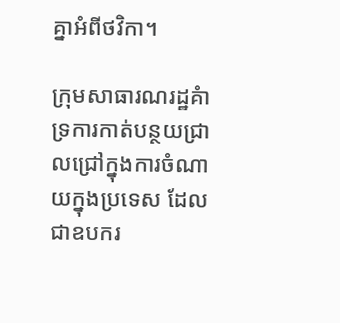គ្នាអំពីថវិកា។

ក្រុមសាធារណរដ្ឋគំាទ្រការកាត់បន្ថយជ្រាលជ្រៅក្នុងការចំណាយក្នុងប្រទេស ដែលជាឧបករ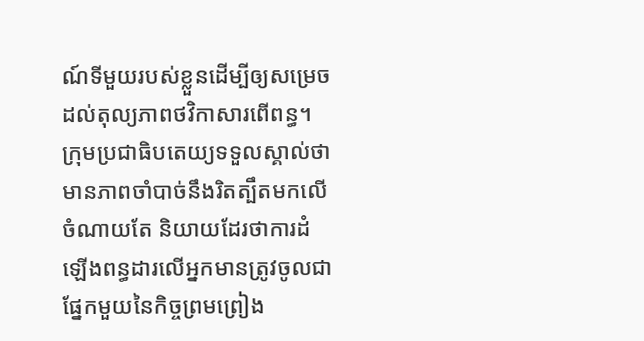ណ៍ទីមួយរបស់ខ្លួនដើម្បីឲ្យសម្រេចដល់តុល្យភាពថវិកាសារពើពន្ធ។ ក្រុមប្រជាធិបតេយ្យទទួលស្គាល់ថាមានភាពចាំបាច់នឹងរិតត្បឹតមកលើចំណាយតែ និយាយដែរថាការដំឡើងពន្ធដារលើអ្នកមានត្រូវចូលជាផ្នែកមួយនៃកិច្ចព្រមព្រៀង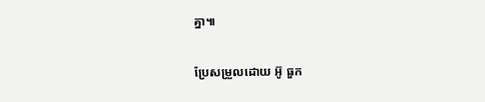គ្នា៕

ប្រែសម្រួលដោយ អ៊ូ ធួក